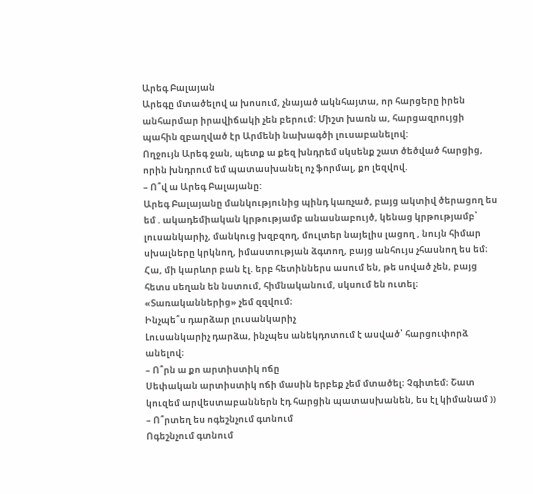Արեգ Բալայան
Արեգը մտածելով ա խոսում, չնայած ակնհայտա, որ հարցերը իրեն անհարմար իրավիճակի չեն բերում: Միշտ խառն ա, հարցազրույցի պահին զբաղված էր Արմենի նախագծի լուսաբանելով:
Ողջույն Արեգ ջան, պետք ա քեզ խնդրեմ սկսենք շատ ծեծված հարցից, որին խնդրում եմ պատասխանել ոչ ֆորմալ, քո լեզվով.
– Ո՞վ ա Արեգ Բալայանը:
Արեգ Բալայանը մանկությունից պինդ կառչած, բայց ակտիվ ծերացող ես եմ . ակադեմիական կրթությամբ անասնաբույծ, կենաց կրթությամբ՝ լուսանկարիչ, մանկուց խզբզող, մուլտեր նայելիս լացող , նույն հիմար սխալները կրկնող, իմաստության ձգտող, բայց անհույս չհասնող ես եմ։ Հա, մի կարևոր բան էլ. երբ հետիններս ասում են, թե սոված չեն, բայց հետս սեղան են նստում, հիմնականում, սկսում են ուտել։ «Տառականներից» չեմ զզվում։
Ինչպե՞ս դարձար լուսանկարիչ
Լուսանկարիչ դարձա, ինչպես անեկդոտում է ասված՝ հարցուփորձ անելով։
– Ո՞րն ա քո արտիստիկ ոճը
Սեփական արտիստիկ ոճի մասին երբեք չեմ մտածել։ Չգիտեմ։ Շատ կուզեմ արվեստաբաններն էդ հարցին պատասխանեն, ես էլ կիմանամ ))
– Ո՞րտեղ ես ոգեշնչում գտնում
Ոգեշնչում գտնում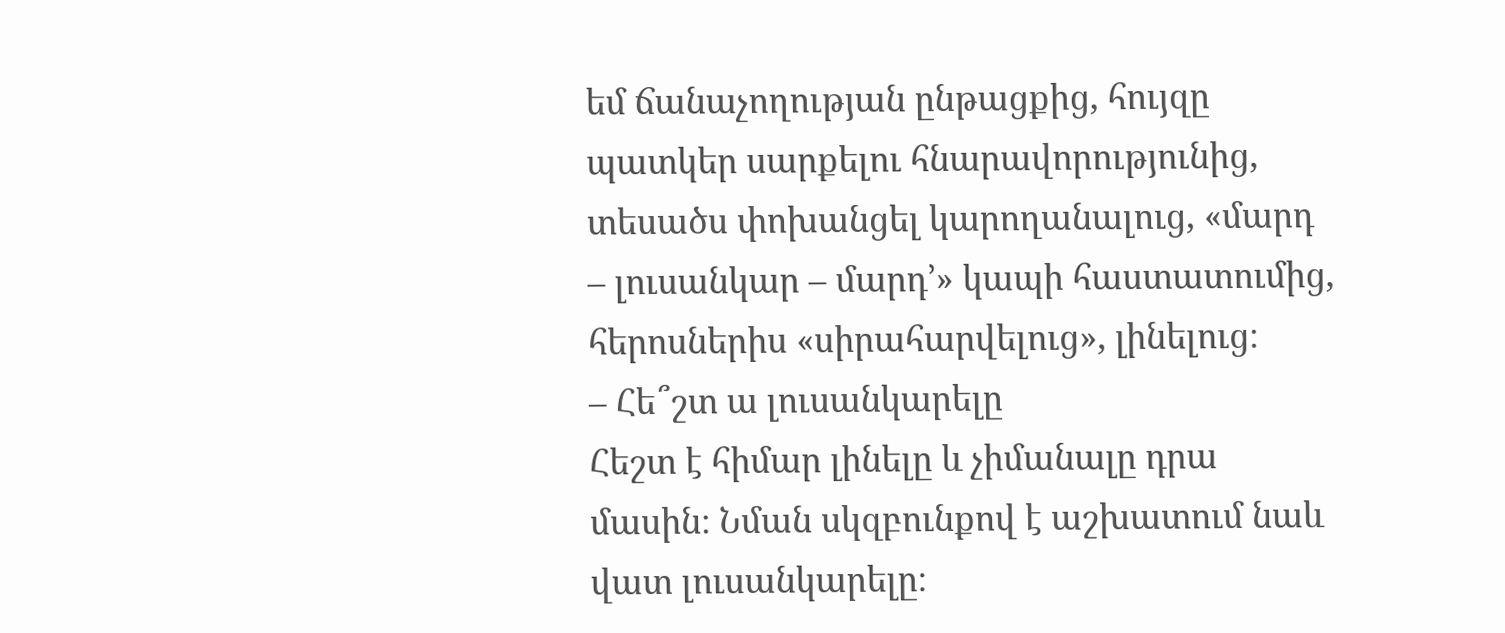եմ ճանաչողության ընթացքից, հույզը պատկեր սարքելու հնարավորությունից, տեսածս փոխանցել կարողանալուց, «մարդ – լուսանկար – մարդ’» կապի հաստատումից, հերոսներիս «սիրահարվելուց», լինելուց։
– Հե՞շտ ա լուսանկարելը
Հեշտ է հիմար լինելը և չիմանալը դրա մասին։ Նման սկզբունքով է աշխատում նաև վատ լուսանկարելը։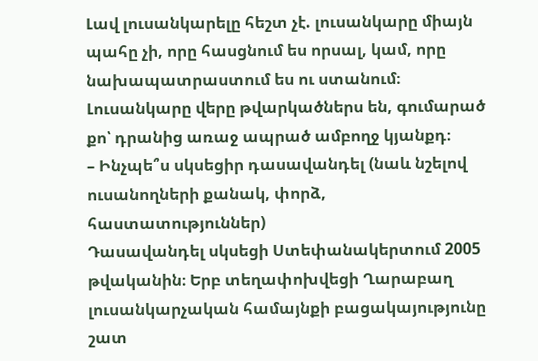Լավ լուսանկարելը հեշտ չէ. լուսանկարը միայն պահը չի, որը հասցնում ես որսալ, կամ, որը նախապատրաստում ես ու ստանում։ Լուսանկարը վերը թվարկածներս են, գումարած քո՝ դրանից առաջ ապրած ամբողջ կյանքդ։
– Ինչպե՞ս սկսեցիր դասավանդել (նաև նշելով ուսանողների քանակ, փորձ, հաստատություններ)
Դասավանդել սկսեցի Ստեփանակերտում 2005 թվականին։ Երբ տեղափոխվեցի Ղարաբաղ լուսանկարչական համայնքի բացակայությունը շատ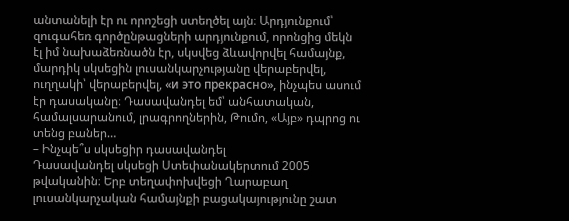անտանելի էր ու որոշեցի ստեղծել այն։ Արդյունքում՝ զուգահեռ գործընթացների արդյունքում, որոնցից մեկն էլ իմ նախաձեռնածն էր, սկսվեց ձևավորվել համայնք, մարդիկ սկսեցին լուսանկարչությանը վերաբերվել, ուղղակի՝ վերաբերվել, «и это прекрасно», ինչպես ասում էր դասականը։ Դասավանդել եմ՝ անհատական, համալսարանում, լրագրողներին, Թումո, «Այբ» դպրոց ու տենց բաներ…
– Ինչպե՞ս սկսեցիր դասավանդել
Դասավանդել սկսեցի Ստեփանակերտում 2005 թվականին։ Երբ տեղափոխվեցի Ղարաբաղ լուսանկարչական համայնքի բացակայությունը շատ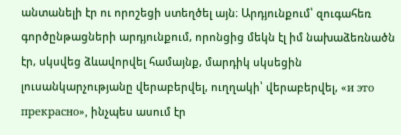անտանելի էր ու որոշեցի ստեղծել այն։ Արդյունքում՝ զուգահեռ գործընթացների արդյունքում, որոնցից մեկն էլ իմ նախաձեռնածն էր, սկսվեց ձևավորվել համայնք, մարդիկ սկսեցին լուսանկարչությանը վերաբերվել, ուղղակի՝ վերաբերվել, «и это прекрасно», ինչպես ասում էր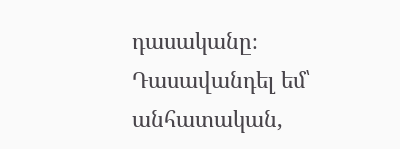դասականը։ Դասավանդել եմ՝ անհատական,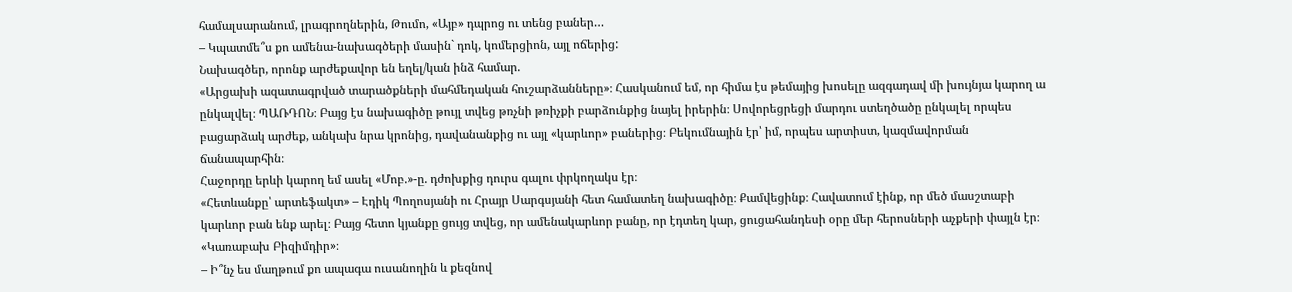համալսարանում, լրագրողներին, Թումո, «Այբ» դպրոց ու տենց բաներ…
– Կպատմե՞ս քո ամենա-նախագծերի մասին` դոկ, կոմերցիոն, այլ ոճերից:
Նախագծեր, որոնք արժեքավոր են եղել/կան ինձ համար.
«Արցախի ազատագրված տարածքների մահմեդական հուշարձանները»։ Հասկանում եմ, որ հիմա էս թեմայից խոսելը ազգադավ մի խույնյա կարող ա ընկալվել։ ՊԱՌԴՈՆ։ Բայց էս նախագիծը թույլ տվեց թռչնի թռիչքի բարձունքից նայել իրերին։ Սովորեցրեցի մարդու ստեղծածը ընկալել որպես բացարձակ արժեք, անկախ նրա կրոնից, դավանանքից ու այլ «կարևոր» բաներից։ Բեկումնային էր՝ իմ, որպես արտիստ, կազմավորման ճանապարհին։
Հաջորդը երևի կարող եմ ասել «Մոբ.»-ը. դժոխքից դուրս գալու փրկողակս էր։
«Հետևանքը՝ արտեֆակտ» – Էդիկ Պողոսյանի ու Հրայր Սարգսյանի հետ համատեղ նախագիծը։ Քամվեցինք։ Հավատում էինք, որ մեծ մասշտաբի կարևոր բան ենք արել։ Բայց հետո կյանքը ցույց տվեց, որ ամենակարևոր բանը, որ էդտեղ կար, ցուցահանդեսի օրը մեր հերոսների աչքերի փայլն էր։ «Կառաբախ Բիզիմդիր»։
– Ի՞նչ ես մաղթում քո ապագա ուսանողին և քեզնով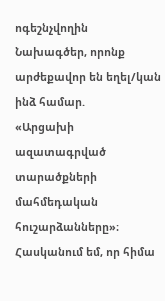ոգեշնչվողին
Նախագծեր, որոնք արժեքավոր են եղել/կան ինձ համար.
«Արցախի ազատագրված տարածքների մահմեդական հուշարձանները»։ Հասկանում եմ, որ հիմա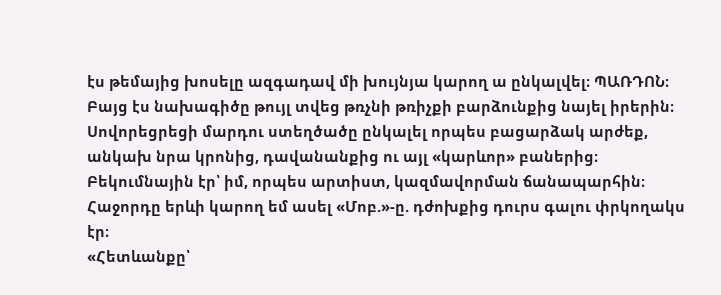էս թեմայից խոսելը ազգադավ մի խույնյա կարող ա ընկալվել։ ՊԱՌԴՈՆ։ Բայց էս նախագիծը թույլ տվեց թռչնի թռիչքի բարձունքից նայել իրերին։ Սովորեցրեցի մարդու ստեղծածը ընկալել որպես բացարձակ արժեք, անկախ նրա կրոնից, դավանանքից ու այլ «կարևոր» բաներից։ Բեկումնային էր՝ իմ, որպես արտիստ, կազմավորման ճանապարհին։
Հաջորդը երևի կարող եմ ասել «Մոբ.»-ը. դժոխքից դուրս գալու փրկողակս էր։
«Հետևանքը՝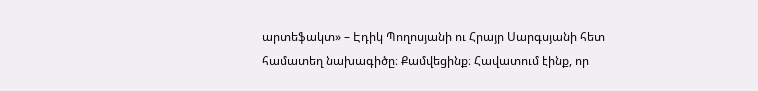արտեֆակտ» – Էդիկ Պողոսյանի ու Հրայր Սարգսյանի հետ համատեղ նախագիծը։ Քամվեցինք։ Հավատում էինք, որ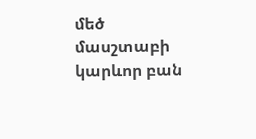մեծ մասշտաբի կարևոր բան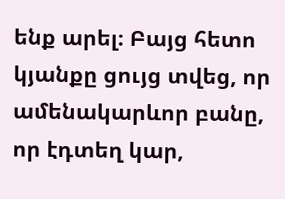ենք արել։ Բայց հետո կյանքը ցույց տվեց, որ ամենակարևոր բանը, որ էդտեղ կար,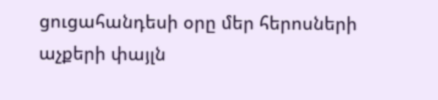ցուցահանդեսի օրը մեր հերոսների աչքերի փայլն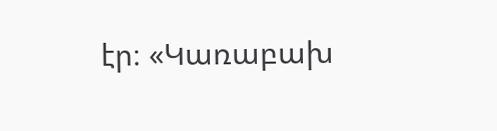էր։ «Կառաբախ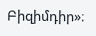Բիզիմդիր»։